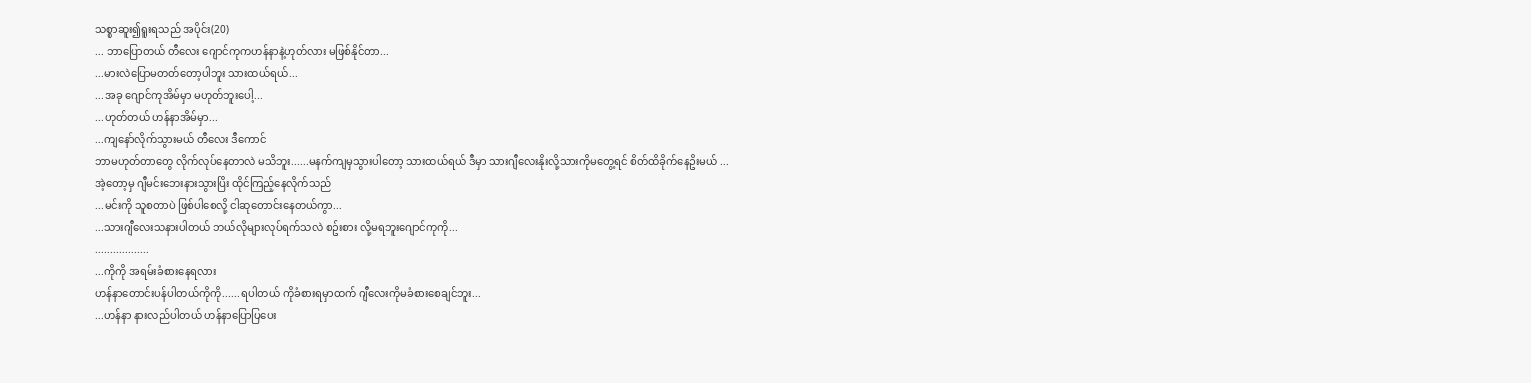သစ္စာဆူး၍ရူးရသည် အပိုင်း(20)
... ဘာပြောတယ် တီလေး ဂျောင်ကုကဟန်နာနဲ့ဟုတ်လား မဖြစ်နိုင်တာ...
...မားလဲပြောမတတ်တော့ပါဘူး သားထယ်ရယ်...
...အခု ဂျောင်ကုအိမ်မှာ မဟုတ်ဘူးပေါ့...
...ဟုတ်တယ် ဟန်နာအိမ်မှာ...
...ကျနော်လိုက်သွားမယ် တီလေး ဒီကောင်
ဘာမဟုတ်တာတွေ လိုက်လုပ်နေတာလဲ မသိဘူး......မနက်ကျမှသွားပါတော့ သားထယ်ရယ် ဒီမှာ သားဂျီလေးနိုးလို့သားကိုမတွေ့ရင် စိတ်ထိခိုက်နေဥိးမယ် ...
အဲ့တော့မှ ဂျီမင်းဘေးနားသွားပြိး ထိုင်ကြည့်နေလိုက်သည်
...မင်းကို သူစတာပဲ ဖြစ်ပါစေလို့ ငါဆုတောင်းနေတယ်ကွာ...
...သားဂျီလေးသနားပါတယ် ဘယ်လိုများလုပ်ရက်သလဲ စဥ်းစား လို့မရဘူးဂျောင်ကုကို...
..................
...ကိုကို အရမ်းခံစားနေရလား
ဟန်နာတောင်းပန်ပါတယ်ကိုကို......ရပါတယ် ကိုခံစားရမှာထက် ဂျီလေးကိုမခံစားစေချင်ဘူး...
...ဟန်နာ နားလည်ပါတယ် ဟန်နာပြောပြပေး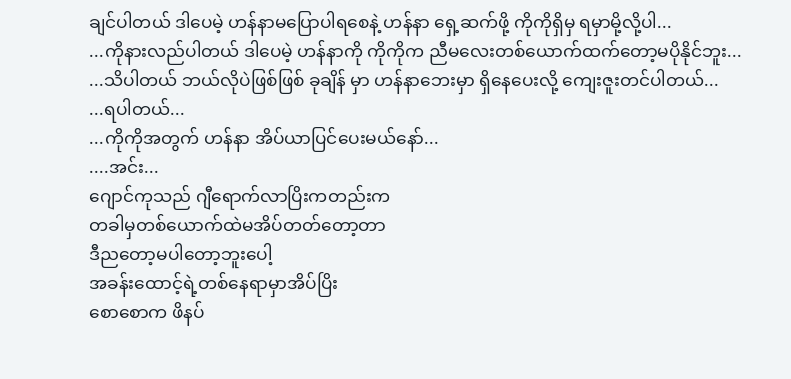ချင်ပါတယ် ဒါပေမဲ့ ဟန်နာမပြောပါရစေနဲ့ ဟန်နာ ရှေ့ဆက်ဖို့ ကိုကိုရှိမှ ရမှာမို့လို့ပါ...
...ကိုနားလည်ပါတယ် ဒါပေမဲ့ ဟန်နာကို ကိုကိုက ညီမလေးတစ်ယောက်ထက်တော့မပိုနိုင်ဘူး...
...သိပါတယ် ဘယ်လိုပဲဖြစ်ဖြစ် ခုချိန် မှာ ဟန်နာဘေးမှာ ရှိနေပေးလို့ ကျေးဇူးတင်ပါတယ်...
...ရပါတယ်...
...ကိုကိုအတွက် ဟန်နာ အိပ်ယာပြင်ပေးမယ်နော်...
....အင်း...
ဂျောင်ကုသည် ဂျီရောက်လာပြိးကတည်းက
တခါမှတစ်ယောက်ထဲမအိပ်တတ်တော့တာ
ဒီညတော့မပါတော့ဘူးပေါ့
အခန်းထောင့်ရဲ့တစ်နေရာမှာအိပ်ပြိး
စောစောက ဖိနပ်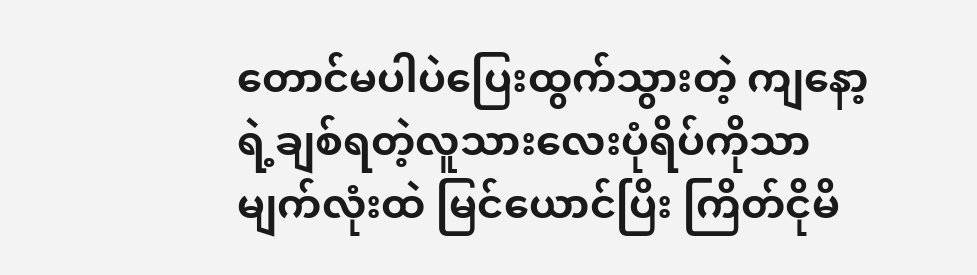တောင်မပါပဲပြေးထွက်သွားတဲ့ ကျနော့ရဲ့ချစ်ရတဲ့လူသားလေးပုံရိပ်ကိုသာ မျက်လုံးထဲ မြင်ယောင်ပြိး ကြိတ်ငိုမိ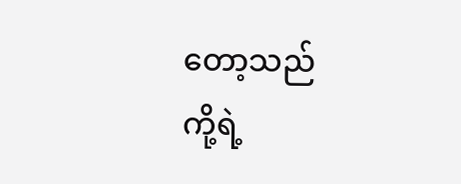တော့သည်
ကို့ရဲ့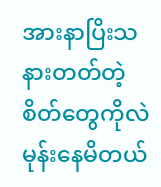အားနာပြိးသနားတတ်တဲ့စိတ်တွေကိုလဲ မုန်းနေမိတယ်